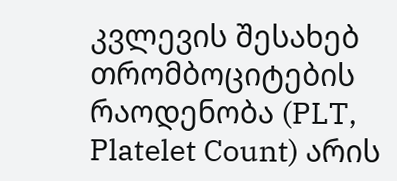კვლევის შესახებ
თრომბოციტების რაოდენობა (PLT, Platelet Count) არის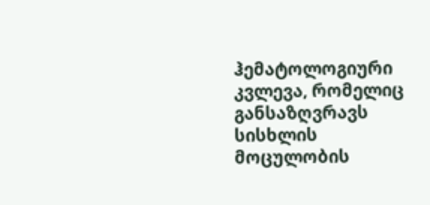ჰემატოლოგიური კვლევა, რომელიც განსაზღვრავს სისხლის მოცულობის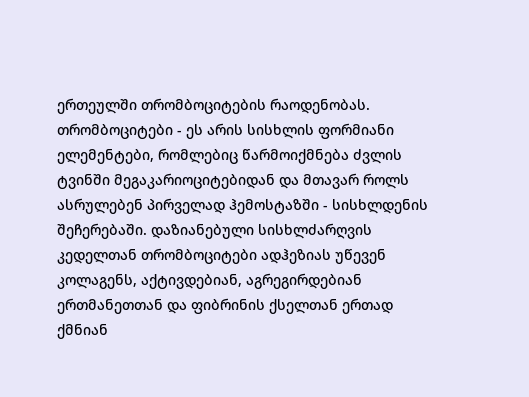ერთეულში თრომბოციტების რაოდენობას.
თრომბოციტები - ეს არის სისხლის ფორმიანი ელემენტები, რომლებიც წარმოიქმნება ძვლის ტვინში მეგაკარიოციტებიდან და მთავარ როლს ასრულებენ პირველად ჰემოსტაზში - სისხლდენის შეჩერებაში. დაზიანებული სისხლძარღვის კედელთან თრომბოციტები ადჰეზიას უწევენ კოლაგენს, აქტივდებიან, აგრეგირდებიან ერთმანეთთან და ფიბრინის ქსელთან ერთად ქმნიან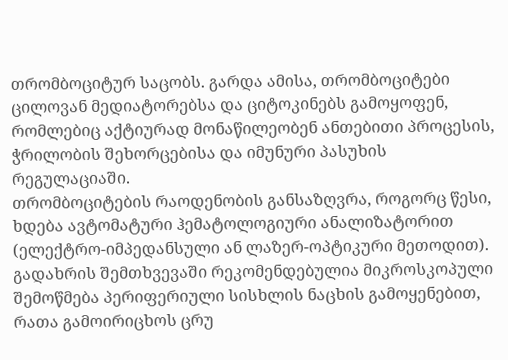თრომბოციტურ საცობს. გარდა ამისა, თრომბოციტები ცილოვან მედიატორებსა და ციტოკინებს გამოყოფენ, რომლებიც აქტიურად მონაწილეობენ ანთებითი პროცესის, ჭრილობის შეხორცებისა და იმუნური პასუხის რეგულაციაში.
თრომბოციტების რაოდენობის განსაზღვრა, როგორც წესი, ხდება ავტომატური ჰემატოლოგიური ანალიზატორით (ელექტრო-იმპედანსული ან ლაზერ-ოპტიკური მეთოდით). გადახრის შემთხვევაში რეკომენდებულია მიკროსკოპული შემოწმება პერიფერიული სისხლის ნაცხის გამოყენებით, რათა გამოირიცხოს ცრუ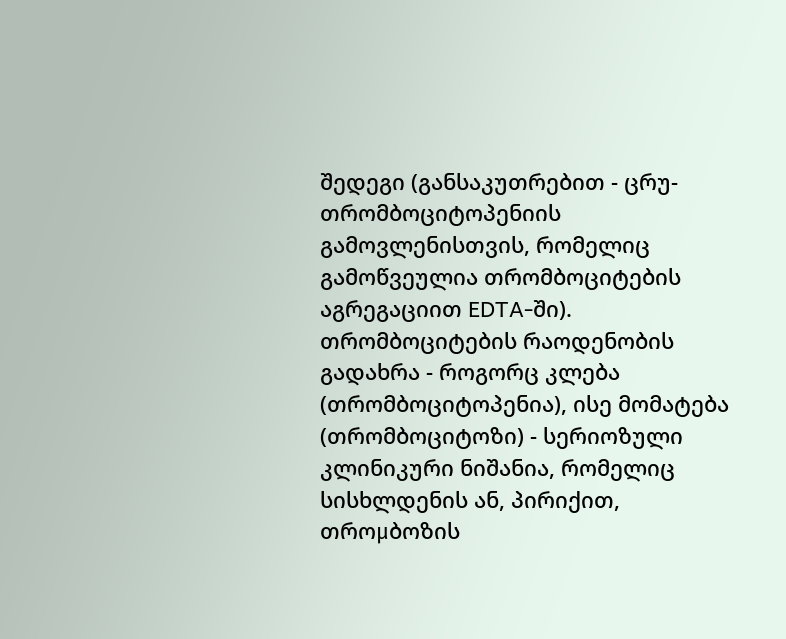შედეგი (განსაკუთრებით - ცრუ-თრომბოციტოპენიის გამოვლენისთვის, რომელიც გამოწვეულია თრომბოციტების აგრეგაციით EDTA-ში).
თრომბოციტების რაოდენობის გადახრა - როგორც კლება (თრომბოციტოპენია), ისე მომატება (თრომბოციტოზი) - სერიოზული კლინიკური ნიშანია, რომელიც სისხლდენის ან, პირიქით, თროμბოზის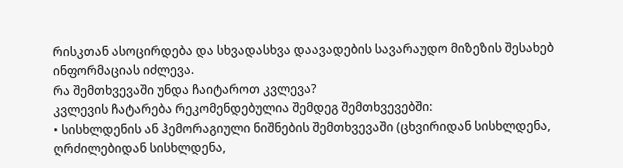რისკთან ასოცირდება და სხვადასხვა დაავადების სავარაუდო მიზეზის შესახებ ინფორმაციას იძლევა.
რა შემთხვევაში უნდა ჩაიტაროთ კვლევა?
კვლევის ჩატარება რეკომენდებულია შემდეგ შემთხვევებში:
• სისხლდენის ან ჰემორაგიული ნიშნების შემთხვევაში (ცხვირიდან სისხლდენა, ღრძილებიდან სისხლდენა,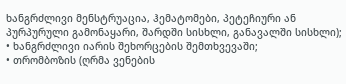ხანგრძლივი მენსტრუაცია, ჰემატომები, პეტეჩიური ან პურპურული გამონაყარი, შარდში სისხლი, განავალში სისხლი);
• ხანგრძლივი იარის შეხორცების შემთხვევაში;
• თრომბოზის (ღრმა ვენების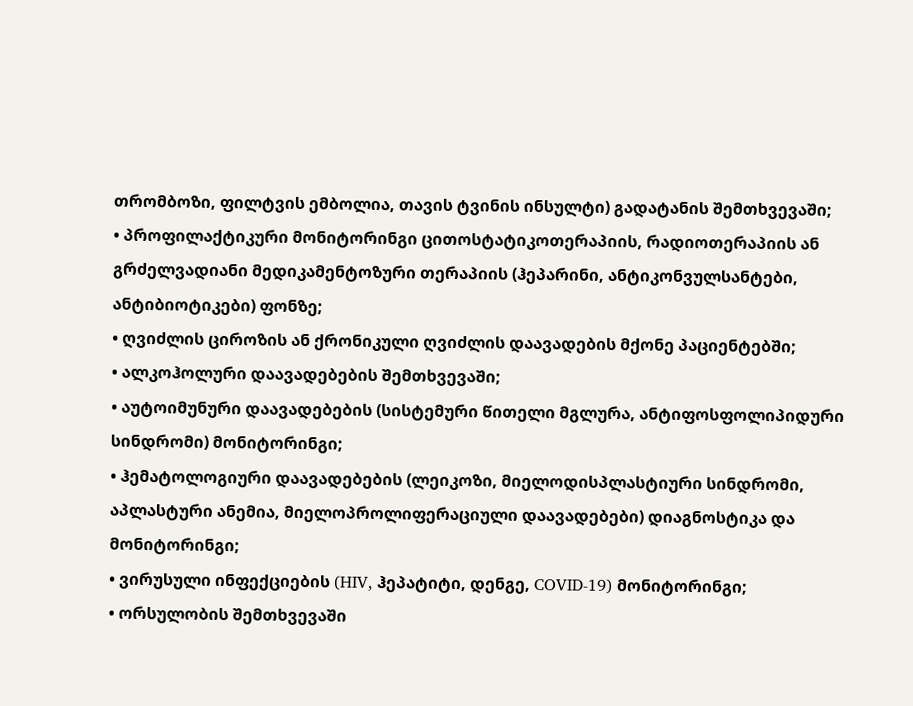თრომბოზი, ფილტვის ემბოლია, თავის ტვინის ინსულტი) გადატანის შემთხვევაში;
• პროფილაქტიკური მონიტორინგი ცითოსტატიკოთერაპიის, რადიოთერაპიის ან გრძელვადიანი მედიკამენტოზური თერაპიის (ჰეპარინი, ანტიკონვულსანტები, ანტიბიოტიკები) ფონზე;
• ღვიძლის ციროზის ან ქრონიკული ღვიძლის დაავადების მქონე პაციენტებში;
• ალკოჰოლური დაავადებების შემთხვევაში;
• აუტოიმუნური დაავადებების (სისტემური წითელი მგლურა, ანტიფოსფოლიპიდური სინდრომი) მონიტორინგი;
• ჰემატოლოგიური დაავადებების (ლეიკოზი, მიელოდისპლასტიური სინდრომი, აპლასტური ანემია, მიელოპროლიფერაციული დაავადებები) დიაგნოსტიკა და მონიტორინგი;
• ვირუსული ინფექციების (HIV, ჰეპატიტი, დენგე, COVID-19) მონიტორინგი;
• ორსულობის შემთხვევაში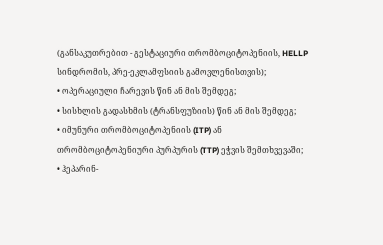(განსაკუთრებით - გესტაციური თრომბოციტოპენიის, HELLP სინდრომის, პრე-ეკლამფსიის გამოვლენისთვის);
• ოპერაციული ჩარევის წინ ან მის შემდეგ;
• სისხლის გადასხმის (ტრანსფუზიის) წინ ან მის შემდეგ;
• იმუნური თრომბოციტოპენიის (ITP) ან თრომბოციტოპენიური პურპურის (TTP) ეჭვის შემთხვევაში;
• ჰეპარინ-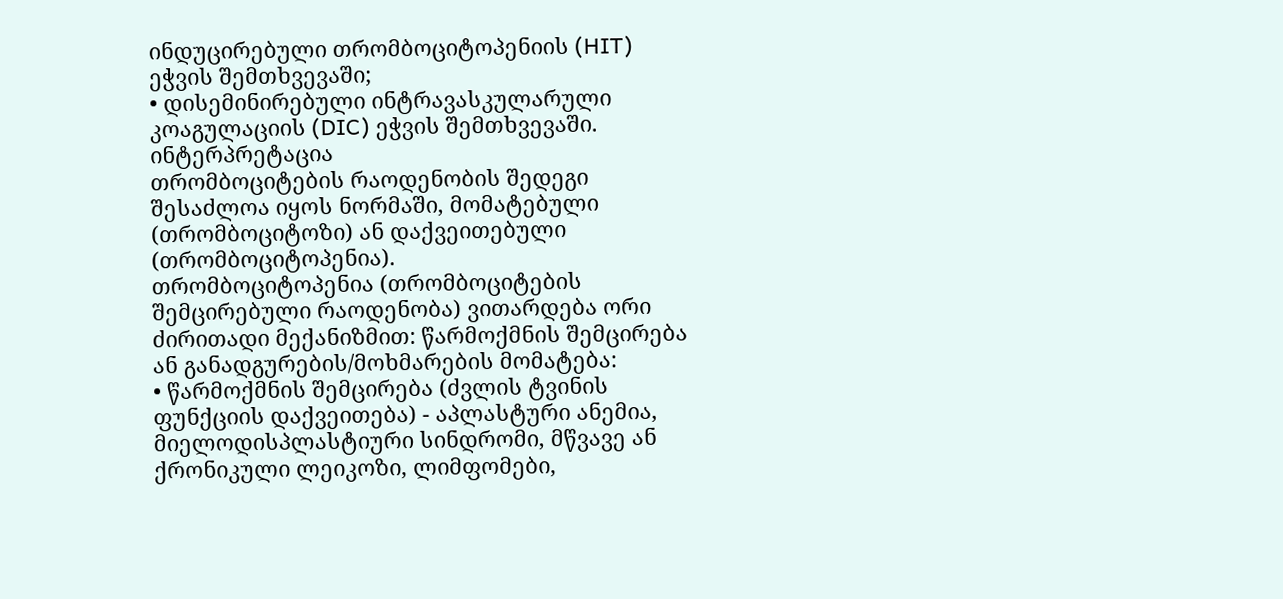ინდუცირებული თრომბოციტოპენიის (HIT) ეჭვის შემთხვევაში;
• დისემინირებული ინტრავასკულარული კოაგულაციის (DIC) ეჭვის შემთხვევაში.
ინტერპრეტაცია
თრომბოციტების რაოდენობის შედეგი შესაძლოა იყოს ნორმაში, მომატებული (თრომბოციტოზი) ან დაქვეითებული (თრომბოციტოპენია).
თრომბოციტოპენია (თრომბოციტების შემცირებული რაოდენობა) ვითარდება ორი ძირითადი მექანიზმით: წარმოქმნის შემცირება ან განადგურების/მოხმარების მომატება:
• წარმოქმნის შემცირება (ძვლის ტვინის ფუნქციის დაქვეითება) - აპლასტური ანემია, მიელოდისპლასტიური სინდრომი, მწვავე ან ქრონიკული ლეიკოზი, ლიმფომები,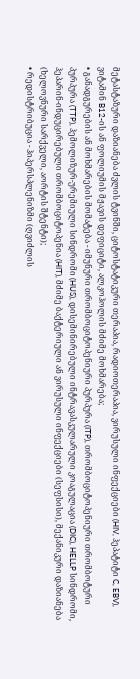მეტასტაზური დაზიანება ძვლის ტვინში, ციტოსტატიკური თერაპია, რადიოთერაპია, ვირუსული ინფექციები (HIV, ჰეპატიტი C, EBV), ვიტამინ B12-ის ან ფოლიუმის მჟავის დეფიციტი, ალკოჰოლის მძიმე მოხმარება;
• განადგურების ან მოხმარების მომატება - იმუნური თრომბოციტოპენიური პურპურა (ITP), თრომბოციტოპენიური თრომბოტური პურპურა (TTP), ჰემოლიზურ-ურემიული სინდრომი (HUS), დისემინირებული ინტრავასკულარული კოაგულაცია (DIC), HELLP სინდრომი, ჰეპარინ-ინდუცირებული თრომბოციტოპენია (HIT), მძიმე ბაქტერიული ან ვირუსული ინფექციები (სეფსისი), მექანიკური დაზიანება (ხელოვნური სარქველი, აორტის შტენტი);
• რედისტრიბუცია - ჰიპერსპლენიზმი (ღვიძლის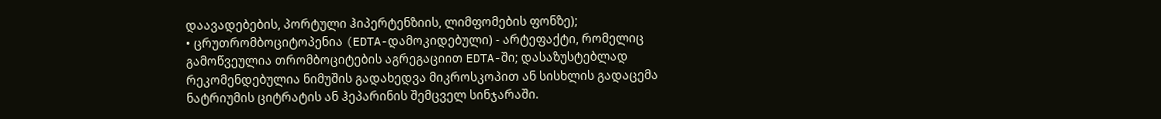დაავადებების, პორტული ჰიპერტენზიის, ლიმფომების ფონზე);
• ცრუთრომბოციტოპენია (EDTA-დამოკიდებული) - არტეფაქტი, რომელიც გამოწვეულია თრომბოციტების აგრეგაციით EDTA-ში; დასაზუსტებლად რეკომენდებულია ნიმუშის გადახედვა მიკროსკოპით ან სისხლის გადაცემა ნატრიუმის ციტრატის ან ჰეპარინის შემცველ სინჯარაში.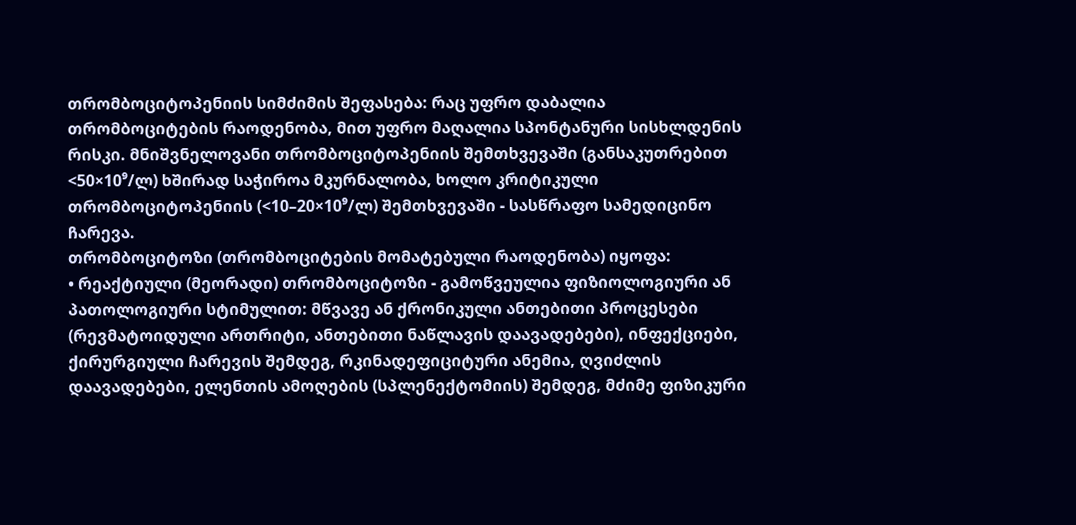თრომბოციტოპენიის სიმძიმის შეფასება: რაც უფრო დაბალია თრომბოციტების რაოდენობა, მით უფრო მაღალია სპონტანური სისხლდენის რისკი. მნიშვნელოვანი თრომბოციტოპენიის შემთხვევაში (განსაკუთრებით <50×10⁹/ლ) ხშირად საჭიროა მკურნალობა, ხოლო კრიტიკული თრომბოციტოპენიის (<10–20×10⁹/ლ) შემთხვევაში - სასწრაფო სამედიცინო ჩარევა.
თრომბოციტოზი (თრომბოციტების მომატებული რაოდენობა) იყოფა:
• რეაქტიული (მეორადი) თრომბოციტოზი - გამოწვეულია ფიზიოლოგიური ან პათოლოგიური სტიმულით: მწვავე ან ქრონიკული ანთებითი პროცესები (რევმატოიდული ართრიტი, ანთებითი ნაწლავის დაავადებები), ინფექციები, ქირურგიული ჩარევის შემდეგ, რკინადეფიციტური ანემია, ღვიძლის დაავადებები, ელენთის ამოღების (სპლენექტომიის) შემდეგ, მძიმე ფიზიკური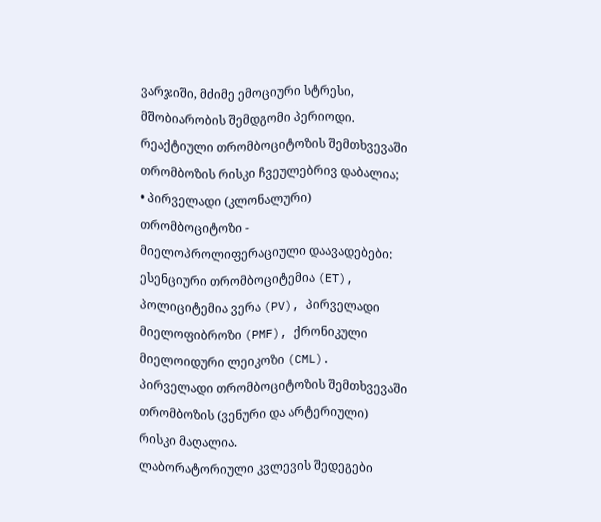ვარჯიში, მძიმე ემოციური სტრესი, მშობიარობის შემდგომი პერიოდი. რეაქტიული თრომბოციტოზის შემთხვევაში თრომბოზის რისკი ჩვეულებრივ დაბალია;
• პირველადი (კლონალური) თრომბოციტოზი - მიელოპროლიფერაციული დაავადებები: ესენციური თრომბოციტემია (ET), პოლიციტემია ვერა (PV), პირველადი მიელოფიბროზი (PMF), ქრონიკული მიელოიდური ლეიკოზი (CML). პირველადი თრომბოციტოზის შემთხვევაში თრომბოზის (ვენური და არტერიული) რისკი მაღალია.
ლაბორატორიული კვლევის შედეგები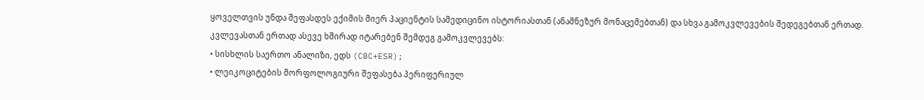ყოველთვის უნდა შეფასდეს ექიმის მიერ პაციენტის სამედიცინო ისტორიასთან (ანამნეზურ მონაცემებთან) და სხვა გამოკვლევების შედეგებთან ერთად.
კვლევასთან ერთად ასევე ხშირად იტარებენ შემდეგ გამოკვლევებს:
• სისხლის საერთო ანალიზი, ედს (CBC+ESR);
• ლეიკოციტების მორფოლოგიური შეფასება პერიფერიულ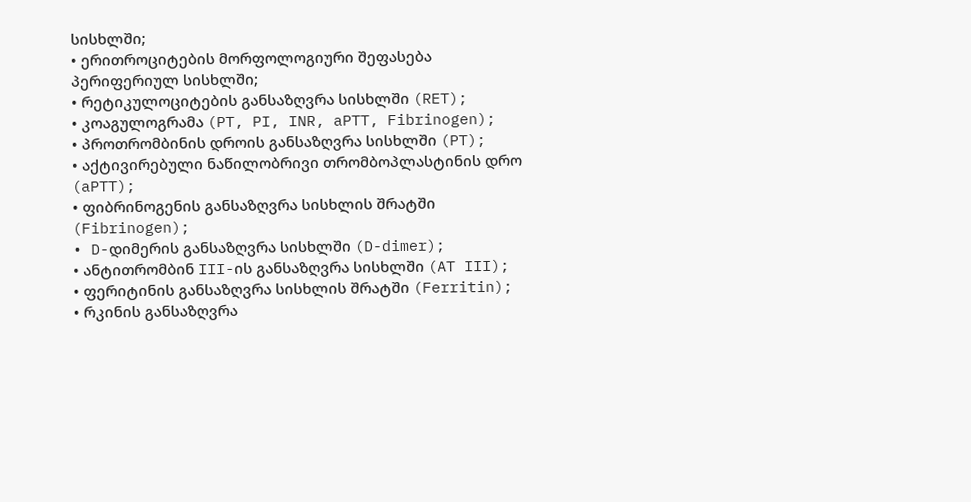სისხლში;
• ერითროციტების მორფოლოგიური შეფასება პერიფერიულ სისხლში;
• რეტიკულოციტების განსაზღვრა სისხლში (RET);
• კოაგულოგრამა (PT, PI, INR, aPTT, Fibrinogen);
• პროთრომბინის დროის განსაზღვრა სისხლში (PT);
• აქტივირებული ნაწილობრივი თრომბოპლასტინის დრო (aPTT);
• ფიბრინოგენის განსაზღვრა სისხლის შრატში (Fibrinogen);
• D-დიმერის განსაზღვრა სისხლში (D-dimer);
• ანტითრომბინ III-ის განსაზღვრა სისხლში (AT III);
• ფერიტინის განსაზღვრა სისხლის შრატში (Ferritin);
• რკინის განსაზღვრა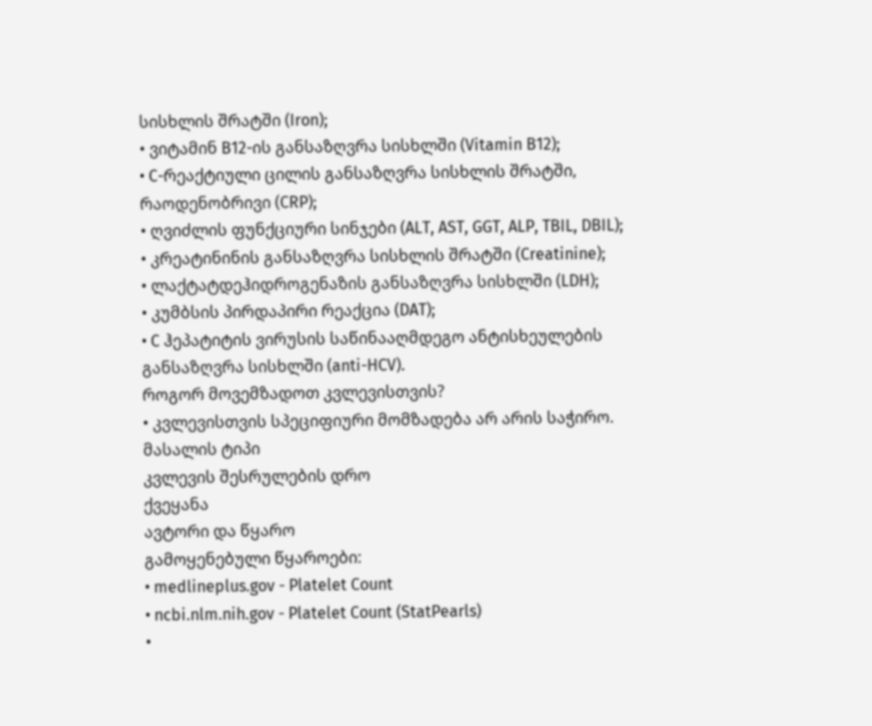სისხლის შრატში (Iron);
• ვიტამინ B12-ის განსაზღვრა სისხლში (Vitamin B12);
• C-რეაქტიული ცილის განსაზღვრა სისხლის შრატში, რაოდენობრივი (CRP);
• ღვიძლის ფუნქციური სინჯები (ALT, AST, GGT, ALP, TBIL, DBIL);
• კრეატინინის განსაზღვრა სისხლის შრატში (Creatinine);
• ლაქტატდეჰიდროგენაზის განსაზღვრა სისხლში (LDH);
• კუმბსის პირდაპირი რეაქცია (DAT);
• C ჰეპატიტის ვირუსის საწინააღმდეგო ანტისხეულების განსაზღვრა სისხლში (anti-HCV).
როგორ მოვემზადოთ კვლევისთვის?
• კვლევისთვის სპეციფიური მომზადება არ არის საჭირო.
მასალის ტიპი
კვლევის შესრულების დრო
ქვეყანა
ავტორი და წყარო
გამოყენებული წყაროები:
• medlineplus.gov - Platelet Count
• ncbi.nlm.nih.gov - Platelet Count (StatPearls)
•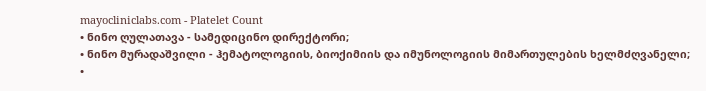mayocliniclabs.com - Platelet Count
• ნინო ღულათავა - სამედიცინო დირექტორი;
• ნინო მურადაშვილი - ჰემატოლოგიის, ბიოქიმიის და იმუნოლოგიის მიმართულების ხელმძღვანელი;
•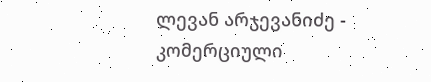ლევან არჯევანიძე - კომერციული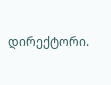დირექტორი.